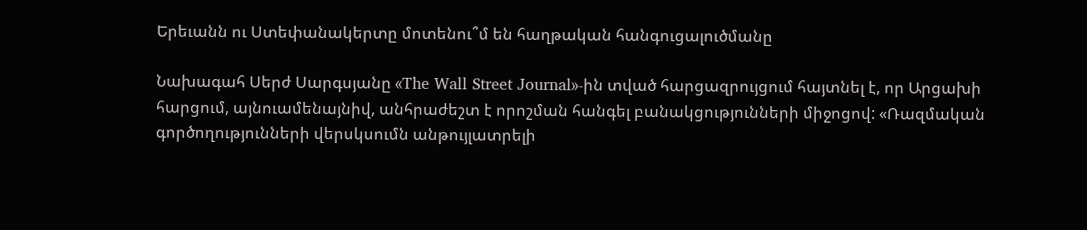Երեւանն ու Ստեփանակերտը մոտենու՞մ են հաղթական հանգուցալուծմանը

Նախագահ Սերժ Սարգսյանը «The Wall Street Journal»-ին տված հարցազրույցում հայտնել է, որ Արցախի հարցում, այնուամենայնիվ, անհրաժեշտ է որոշման հանգել բանակցությունների միջոցով: «Ռազմական գործողությունների վերսկսումն անթույլատրելի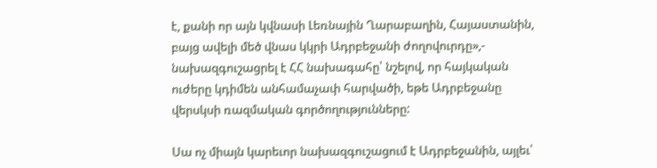է, քանի որ այն կվնասի Լեռնային Ղարաբաղին, Հայաստանին, բայց ավելի մեծ վնաս կկրի Ադրբեջանի ժողովուրդը»,- նախազգուշացրել է ՀՀ նախագահը՝ նշելով, որ հայկական ուժերը կդիմեն անհամաչափ հարվածի, եթե Ադրբեջանը վերսկսի ռազմական գործողությունները:

Սա ոչ միայն կարեւոր նախազգուշացում է Ադրբեջանին, այլեւ՝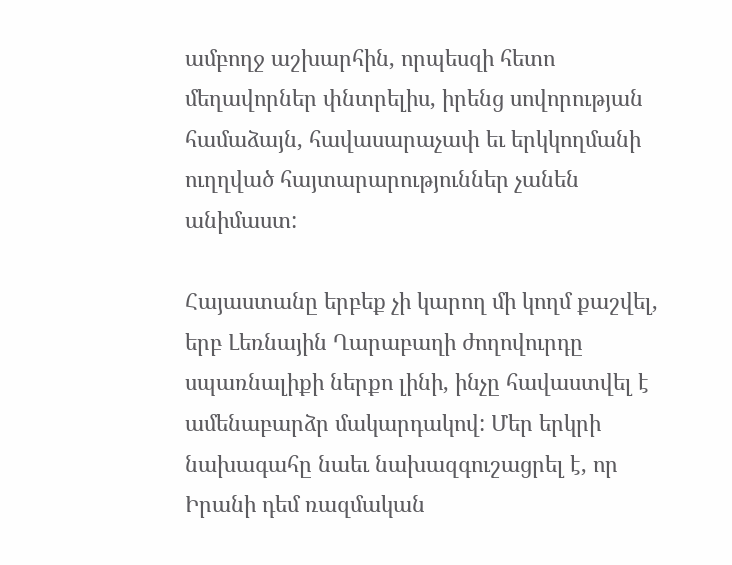ամբողջ աշխարհին, որպեսզի հետո մեղավորներ փնտրելիս, իրենց սովորության համաձայն, հավասարաչափ եւ երկկողմանի ուղղված հայտարարություններ չանեն անիմաստ:

Հայաստանը երբեք չի կարող մի կողմ քաշվել, երբ Լեռնային Ղարաբաղի ժողովուրդը սպառնալիքի ներքո լինի, ինչը հավաստվել է ամենաբարձր մակարդակով: Մեր երկրի նախագահը նաեւ նախազգուշացրել է, որ Իրանի դեմ ռազմական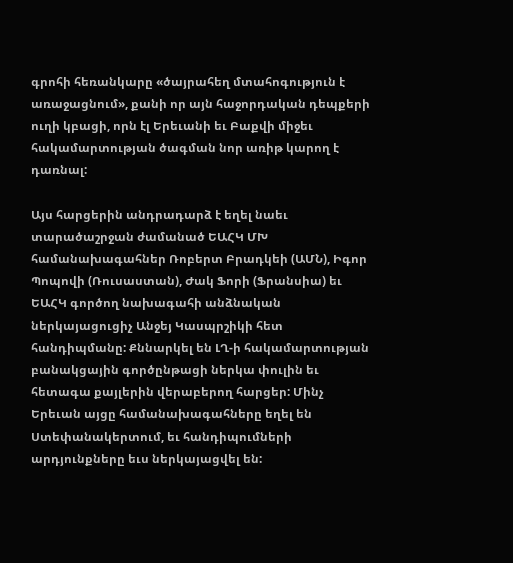գրոհի հեռանկարը «ծայրահեղ մտահոգություն է առաջացնում», քանի որ այն հաջորդական դեպքերի ուղի կբացի, որն էլ Երեւանի եւ Բաքվի միջեւ հակամարտության ծագման նոր առիթ կարող է դառնալ:

Այս հարցերին անդրադարձ է եղել նաեւ տարածաշրջան ժամանած ԵԱՀԿ ՄԽ համանախագահներ Ռոբերտ Բրադկեի (ԱՄՆ), Իգոր Պոպովի (Ռուսաստան), Ժակ Ֆորի (Ֆրանսիա) եւ ԵԱՀԿ գործող նախագահի անձնական ներկայացուցիչ Անջեյ Կասպրշիկի հետ հանդիպմանը: Քննարկել են ԼՂ-ի հակամարտության բանակցային գործընթացի ներկա փուլին եւ հետագա քայլերին վերաբերող հարցեր: Մինչ Երեւան այցը համանախագահները եղել են Ստեփանակերտում, եւ հանդիպումների արդյունքները եւս ներկայացվել են: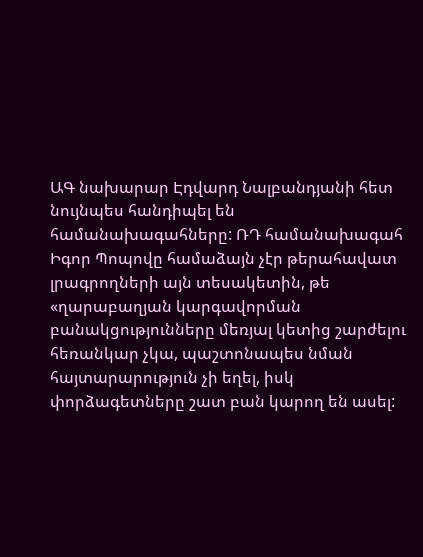ԱԳ նախարար Էդվարդ Նալբանդյանի հետ նույնպես հանդիպել են համանախագահները: ՌԴ համանախագահ Իգոր Պոպովը համաձայն չէր թերահավատ լրագրողների այն տեսակետին, թե «ղարաբաղյան կարգավորման բանակցությունները մեռյալ կետից շարժելու հեռանկար չկա, պաշտոնապես նման հայտարարություն չի եղել, իսկ փորձագետները շատ բան կարող են ասել: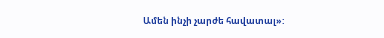Ամեն ինչի չարժե հավատալ»: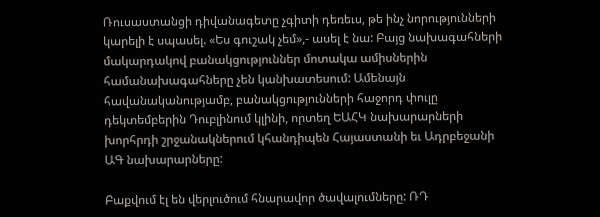Ռուսաստանցի դիվանագետը չգիտի դեռեւս, թե ինչ նորությունների կարելի է սպասել. «Ես գուշակ չեմ»,- ասել է նա: Բայց նախագահների մակարդակով բանակցություններ մոտակա ամիսներին համանախագահները չեն կանխատեսում: Ամենայն հավանականությամբ, բանակցությունների հաջորդ փուլը դեկտեմբերին Դուբլինում կլինի, որտեղ ԵԱՀԿ նախարարների խորհրդի շրջանակներում կհանդիպեն Հայաստանի եւ Ադրբեջանի ԱԳ նախարարները:

Բաքվում էլ են վերլուծում հնարավոր ծավալումները: ՌԴ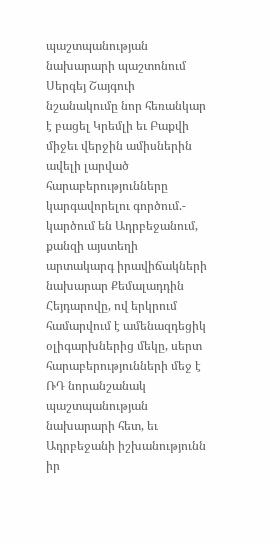պաշտպանության նախարարի պաշտոնում Սերգեյ Շայգուի նշանակումը նոր հեռանկար է բացել Կրեմլի եւ Բաքվի միջեւ վերջին ամիսներին ավելի լարված հարաբերությունները կարգավորելու գործում.- կարծում են Ադրբեջանում, քանզի այստեղի արտակարգ իրավիճակների նախարար Քեմալադդին Հեյդարովը, ով երկրում համարվում է ամենազդեցիկ օլիգարխներից մեկը, սերտ հարաբերությունների մեջ է ՌԴ նորանշանակ պաշտպանության նախարարի հետ, եւ Ադրբեջանի իշխանությունն իր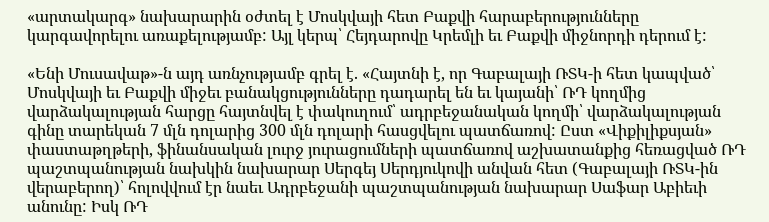«արտակարգ» նախարարին օժտել է Մոսկվայի հետ Բաքվի հարաբերությունները կարգավորելու առաքելությամբ: Այլ կերպ՝ Հեյդարովը Կրեմլի եւ Բաքվի միջնորդի դերում է:

«Ենի Մուսավաթ»-ն այդ առնչությամբ գրել է. «Հայտնի է, որ Գաբալայի ՌՏԿ-ի հետ կապված՝ Մոսկվայի եւ Բաքվի միջեւ բանակցությունները դադարել են եւ կայանի՝ ՌԴ կողմից վարձակալության հարցը հայտնվել է փակուղում՝ ադրբեջանական կողմի՝ վարձակալության գինը տարեկան 7 մլն դոլարից 300 մլն դոլարի հասցվելու պատճառով: Ըստ «Վիքիլիքսյան» փաստաթղթերի, ֆինանսական լուրջ յուրացումների պատճառով աշխատանքից հեռացված ՌԴ պաշտպանության նախկին նախարար Սերգեյ Սերդյուկովի անվան հետ (Գաբալայի ՌՏԿ-ին վերաբերող)՝ հոլովվում էր նաեւ Ադրբեջանի պաշտպանության նախարար Սաֆար Աբիեւի անունը: Իսկ ՌԴ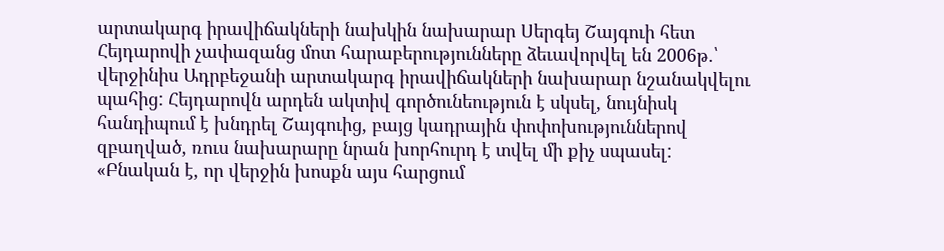արտակարգ իրավիճակների նախկին նախարար Սերգեյ Շայգուի հետ Հեյդարովի չափազանց մոտ հարաբերությունները ձեւավորվել են 2006թ.՝ վերջինիս Ադրբեջանի արտակարգ իրավիճակների նախարար նշանակվելու պահից: Հեյդարովն արդեն ակտիվ գործունեություն է սկսել, նույնիսկ հանդիպում է խնդրել Շայգուից, բայց կադրային փոփոխություններով զբաղված, ռուս նախարարը նրան խորհուրդ է տվել մի քիչ սպասել: «Բնական է, որ վերջին խոսքն այս հարցում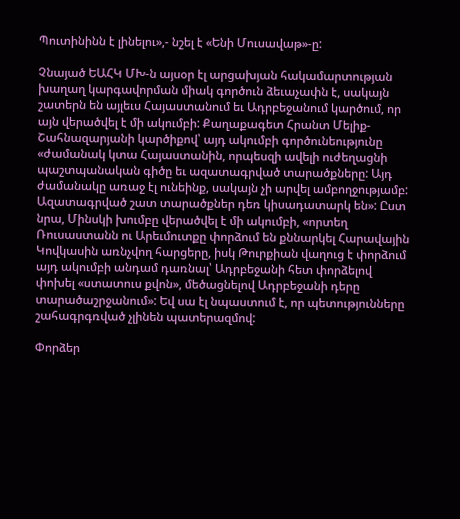Պուտինինն է լինելու»,- նշել է «Ենի Մուսավաթ»-ը:

Չնայած ԵԱՀԿ ՄԽ-ն այսօր էլ արցախյան հակամարտության խաղաղ կարգավորման միակ գործուն ձեւաչափն է, սակայն շատերն են այլեւս Հայաստանում եւ Ադրբեջանում կարծում, որ այն վերածվել է մի ակումբի: Քաղաքագետ Հրանտ Մելիք-Շահնազարյանի կարծիքով՝ այդ ակումբի գործունեությունը «ժամանակ կտա Հայաստանին, որպեսզի ավելի ուժեղացնի պաշտպանական գիծը եւ ազատագրված տարածքները: Այդ ժամանակը առաջ էլ ունեինք, սակայն չի արվել ամբողջությամբ: Ազատագրված շատ տարածքներ դեռ կիսադատարկ են»: Ըստ նրա, Մինսկի խումբը վերածվել է մի ակումբի, «որտեղ Ռուսաստանն ու Արեւմուտքը փորձում են քննարկել Հարավային Կովկասին առնչվող հարցերը, իսկ Թուրքիան վաղուց է փորձում այդ ակումբի անդամ դառնալ՝ Ադրբեջանի հետ փորձելով փոխել «ստատուս քվոն», մեծացնելով Ադրբեջանի դերը տարածաշրջանում»: Եվ սա էլ նպաստում է, որ պետությունները շահագրգռված չլինեն պատերազմով:

Փորձեր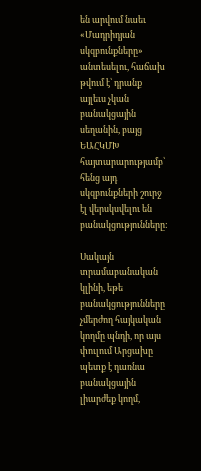են արվում նաեւ «Մադրիդյան սկզբունքները» անտեսելու, հաճախ թվում է՝ դրանք այլեւս չկան բանակցային սեղանին, բայց ԵԱՀԿՄԽ հայտարարությամբ՝ հենց այդ սկզբունքների շուրջ էլ վերսկսվելու են բանակցությունները:

Սակայն տրամաբանական կլինի, եթե բանակցությունները չմերժող հայկական կողմը պնդի, որ այս փուլում Արցախը պետք է դառնա բանակցային լիարժեք կողմ,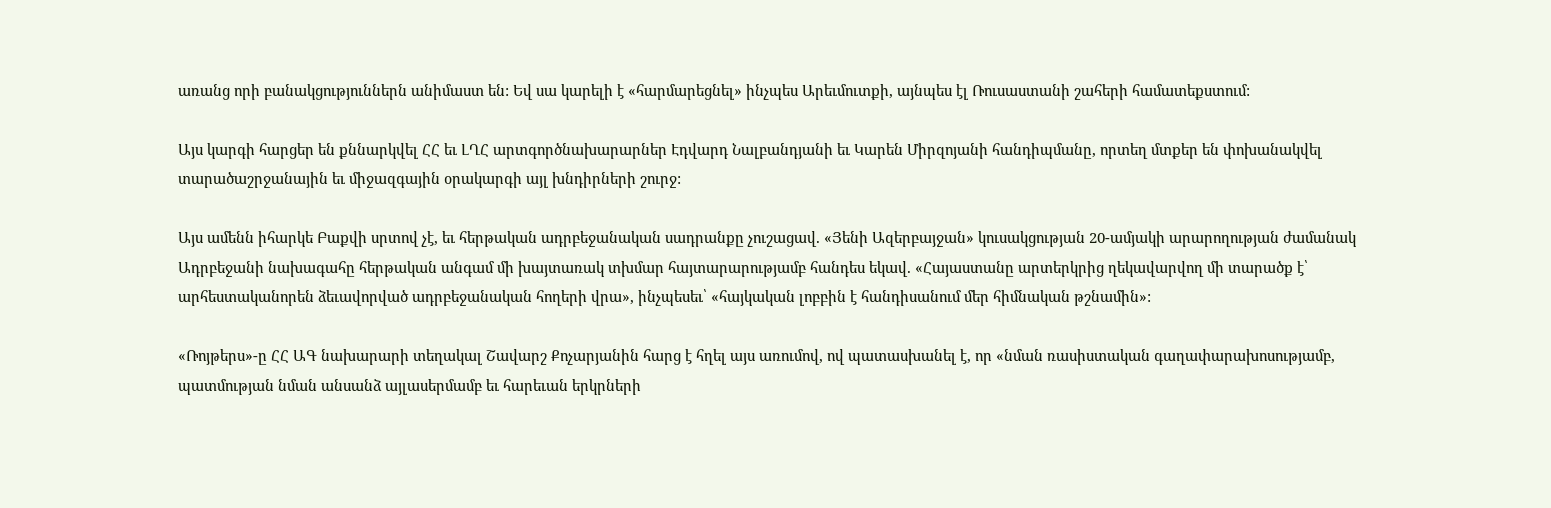առանց որի բանակցություններն անիմաստ են: Եվ սա կարելի է «հարմարեցնել» ինչպես Արեւմուտքի, այնպես էլ Ռուսաստանի շահերի համատեքստում:

Այս կարգի հարցեր են քննարկվել ՀՀ եւ ԼՂՀ արտգործնախարարներ Էդվարդ Նալբանդյանի եւ Կարեն Միրզոյանի հանդիպմանը, որտեղ մտքեր են փոխանակվել տարածաշրջանային եւ միջազգային օրակարգի այլ խնդիրների շուրջ:

Այս ամենն իհարկե Բաքվի սրտով չէ, եւ հերթական ադրբեջանական սադրանքը չուշացավ. «Յենի Ազերբայջան» կուսակցության 20-ամյակի արարողության ժամանակ Ադրբեջանի նախագահը հերթական անգամ մի խայտառակ տխմար հայտարարությամբ հանդես եկավ. «Հայաստանը արտերկրից ղեկավարվող մի տարածք է՝ արհեստականորեն ձեւավորված ադրբեջանական հողերի վրա», ինչպեսեւ՝ «հայկական լոբբին է հանդիսանում մեր հիմնական թշնամին»:

«Ռոյթերս»-ը ՀՀ ԱԳ նախարարի տեղակալ Շավարշ Քոչարյանին հարց է հղել այս առումով, ով պատասխանել է, որ «նման ռասիստական գաղափարախոսությամբ, պատմության նման անսանձ այլասերմամբ եւ հարեւան երկրների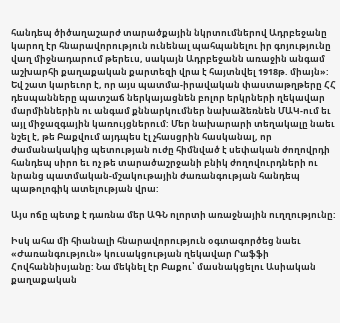հանդեպ ծիծաղաշարժ տարածքային նկրտումներով Ադրբեջանը կարող էր հնարավորություն ունենալ պահպանելու իր գոյությունը վաղ միջնադարում թերեւս, սակայն Ադրբեջանն առաջին անգամ աշխարհի քաղաքական քարտեզի վրա է հայտնվել 1918թ. միայն»: Եվ շատ կարեւոր է, որ այս պատմա-իրավական փաստաթղթերը ՀՀ դեսպանները պատշաճ ներկայացնեն բոլոր երկրների ղեկավար մարմիններին ու անգամ քննարկումներ նախաձեռնեն ՄԱԿ-ում եւ այլ միջազգային կառույցներում: Մեր նախարարի տեղակալը նաեւ նշել է, թե Բաքվում այդպես էլ չհասցրին հասկանալ, որ ժամանակակից պետության ուժը հիմնված է սեփական ժողովրդի հանդեպ սիրո եւ ոչ թե տարածաշրջանի բնիկ ժողովուրդների ու նրանց պատմական-մշակութային ժառանգության հանդեպ պաթոլոգիկ ատելության վրա:

Այս ոճը պետք է դառնա մեր ԱԳՆ ոլորտի առաջնային ուղղությունը:

Իսկ ահա մի հիանալի հնարավորություն օգտագործեց նաեւ «Ժառանգություն» կուսակցության ղեկավար Րաֆֆի Հովհաննիսյանը: Նա մեկնել էր Բաքու՝ մասնակցելու Ասիական քաղաքական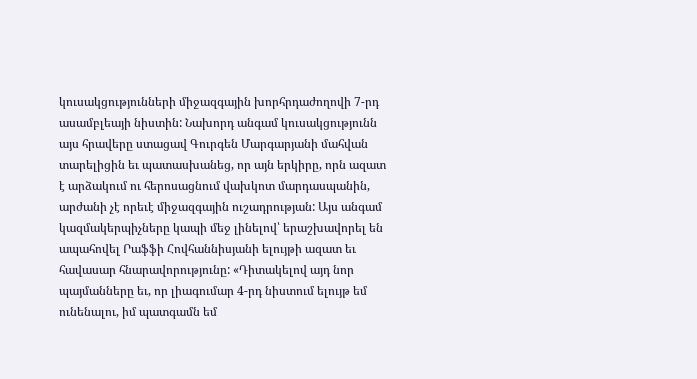կուսակցությունների միջազգային խորհրդաժողովի 7-րդ ասամբլեայի նիստին: Նախորդ անգամ կուսակցությունն այս հրավերը ստացավ Գուրգեն Մարգարյանի մահվան տարելիցին եւ պատասխանեց, որ այն երկիրը, որն ազատ է արձակում ու հերոսացնում վախկոտ մարդասպանին, արժանի չէ որեւէ միջազգային ուշադրության: Այս անգամ կազմակերպիչները կապի մեջ լինելով՝ երաշխավորել են ապահովել Րաֆֆի Հովհաննիսյանի ելույթի ազատ եւ հավասար հնարավորությունը: «Դիտակելով այդ նոր պայմանները եւ, որ լիագումար 4-րդ նիստում ելույթ եմ ունենալու, իմ պատգամն եմ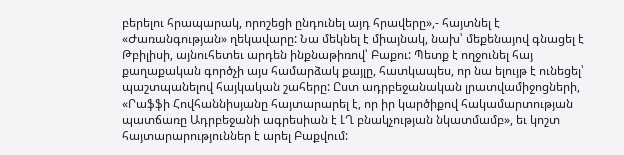բերելու հրապարակ, որոշեցի ընդունել այդ հրավերը»,- հայտնել է «Ժառանգության» ղեկավարը: Նա մեկնել է միայնակ, նախ՝ մեքենայով գնացել է Թբիլիսի, այնուհետեւ արդեն ինքնաթիռով՝ Բաքու: Պետք է ողջունել հայ քաղաքական գործչի այս համարձակ քայլը, հատկապես, որ նա ելույթ է ունեցել՝ պաշտպանելով հայկական շահերը: Ըստ ադրբեջանական լրատվամիջոցների, «Րաֆֆի Հովհաննիսյանը հայտարարել է, որ իր կարծիքով հակամարտության պատճառը Ադրբեջանի ագրեսիան է ԼՂ բնակչության նկատմամբ», եւ կոշտ հայտարարություններ է արել Բաքվում: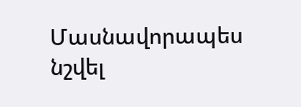Մասնավորապես նշվել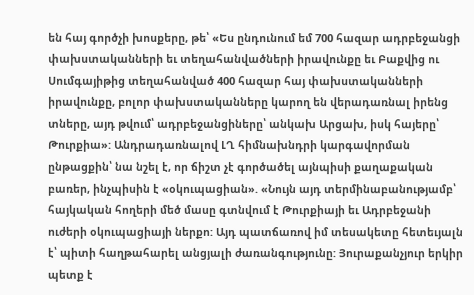են հայ գործչի խոսքերը, թե՝ «Ես ընդունում եմ 700 հազար ադրբեջանցի փախստականների եւ տեղահանվածների իրավունքը եւ Բաքվից ու Սումգայիթից տեղահանված 400 հազար հայ փախստականների իրավունքը, բոլոր փախստականները կարող են վերադառնալ իրենց տները, այդ թվում՝ ադրբեջանցիները՝ անկախ Արցախ, իսկ հայերը՝ Թուրքիա»: Անդրադառնալով ԼՂ հիմնախնդրի կարգավորման ընթացքին՝ նա նշել է, որ ճիշտ չէ գործածել այնպիսի քաղաքական բառեր, ինչպիսին է «օկուպացիան». «Նույն այդ տերմինաբանությամբ՝ հայկական հողերի մեծ մասը գտնվում է Թուրքիայի եւ Ադրբեջանի ուժերի օկուպացիայի ներքո: Այդ պատճառով իմ տեսակետը հետեւյալն է՝ պիտի հաղթահարել անցյալի ժառանգությունը: Յուրաքանչյուր երկիր պետք է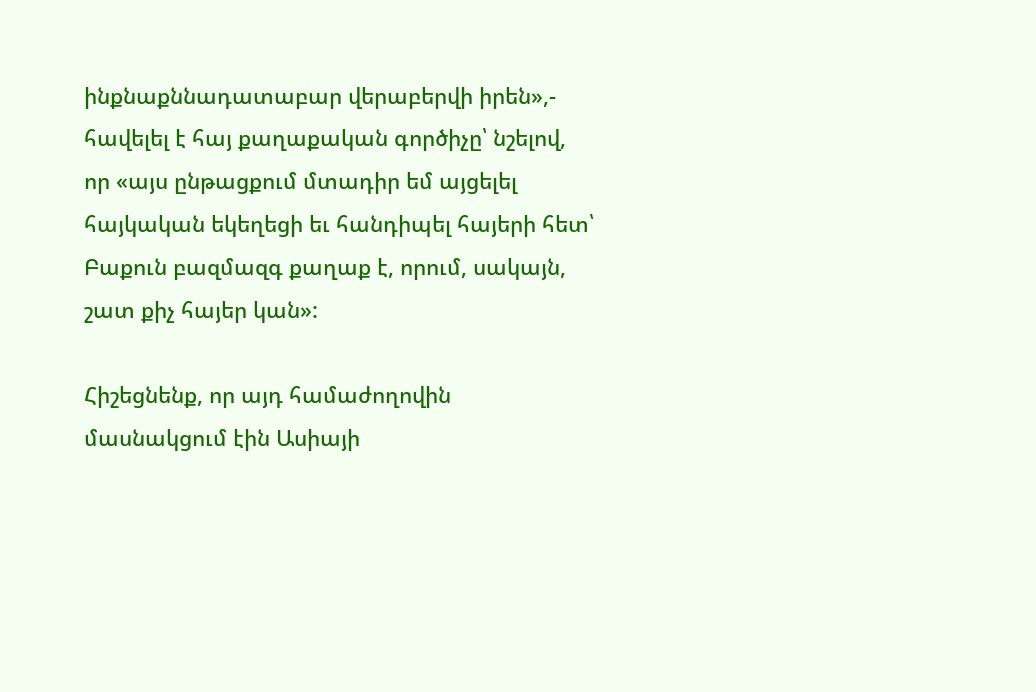ինքնաքննադատաբար վերաբերվի իրեն»,- հավելել է հայ քաղաքական գործիչը՝ նշելով, որ «այս ընթացքում մտադիր եմ այցելել հայկական եկեղեցի եւ հանդիպել հայերի հետ՝ Բաքուն բազմազգ քաղաք է, որում, սակայն, շատ քիչ հայեր կան»:

Հիշեցնենք, որ այդ համաժողովին մասնակցում էին Ասիայի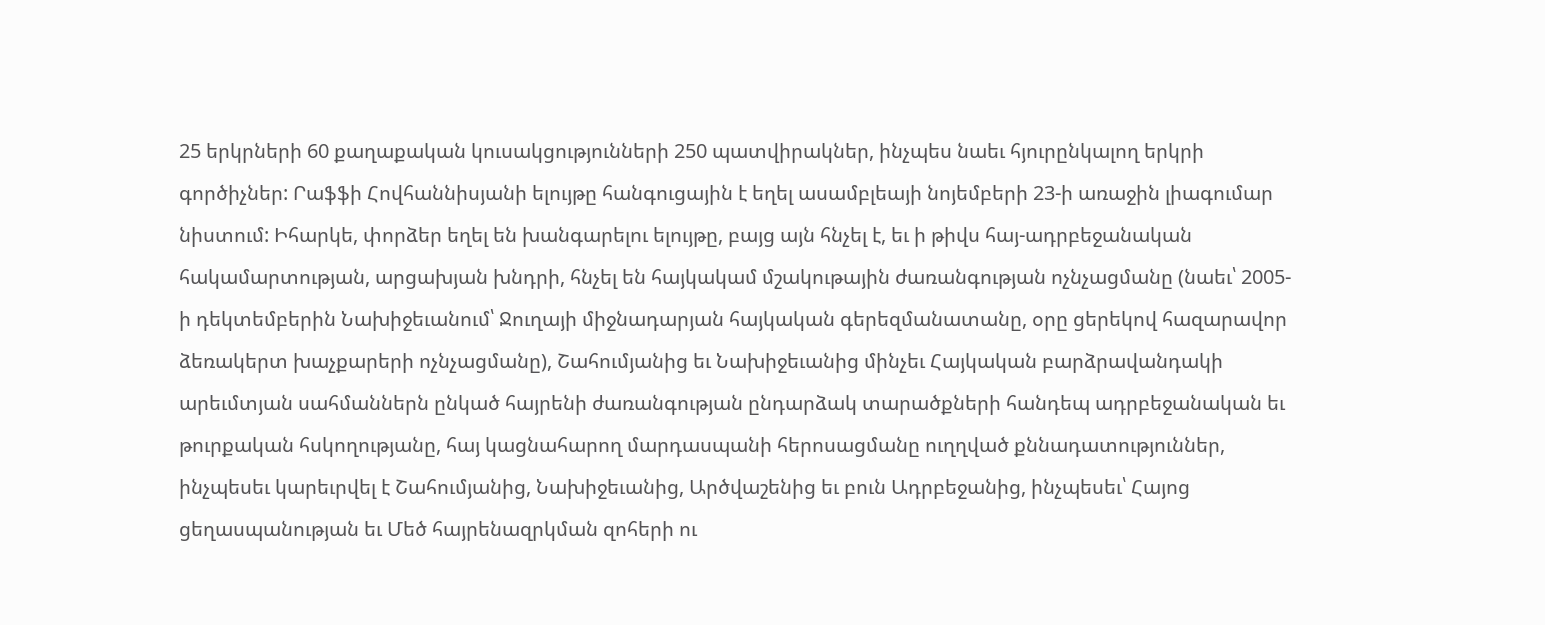25 երկրների 60 քաղաքական կուսակցությունների 250 պատվիրակներ, ինչպես նաեւ հյուրընկալող երկրի գործիչներ: Րաֆֆի Հովհաննիսյանի ելույթը հանգուցային է եղել ասամբլեայի նոյեմբերի 23-ի առաջին լիագումար նիստում: Իհարկե, փորձեր եղել են խանգարելու ելույթը, բայց այն հնչել է, եւ ի թիվս հայ-ադրբեջանական հակամարտության, արցախյան խնդրի, հնչել են հայկակամ մշակութային ժառանգության ոչնչացմանը (նաեւ՝ 2005-ի դեկտեմբերին Նախիջեւանում՝ Ջուղայի միջնադարյան հայկական գերեզմանատանը, օրը ցերեկով հազարավոր ձեռակերտ խաչքարերի ոչնչացմանը), Շահումյանից եւ Նախիջեւանից մինչեւ Հայկական բարձրավանդակի արեւմտյան սահմաններն ընկած հայրենի ժառանգության ընդարձակ տարածքների հանդեպ ադրբեջանական եւ թուրքական հսկողությանը, հայ կացնահարող մարդասպանի հերոսացմանը ուղղված քննադատություններ, ինչպեսեւ կարեւրվել է Շահումյանից, Նախիջեւանից, Արծվաշենից եւ բուն Ադրբեջանից, ինչպեսեւ՝ Հայոց ցեղասպանության եւ Մեծ հայրենազրկման զոհերի ու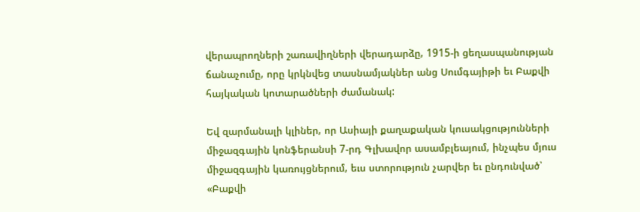վերապրողների շառավիղների վերադարձը, 1915-ի ցեղասպանության ճանաչումը, որը կրկնվեց տասնամյակներ անց Սումգայիթի եւ Բաքվի հայկական կոտարածների ժամանակ:

Եվ զարմանալի կլիներ, որ Ասիայի քաղաքական կուսակցությունների միջազգային կոնֆերանսի 7-րդ Գլխավոր ասամբլեայում, ինչպես մյուս միջազգային կառույցներում, եւս ստորություն չարվեր եւ ընդունված՝ «Բաքվի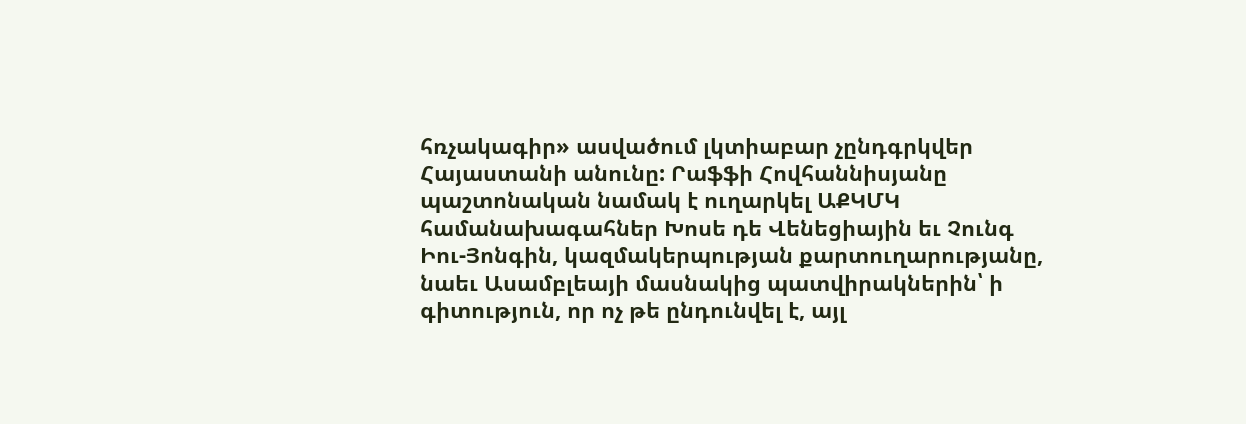հռչակագիր» ասվածում լկտիաբար չընդգրկվեր Հայաստանի անունը: Րաֆֆի Հովհաննիսյանը պաշտոնական նամակ է ուղարկել ԱՔԿՄԿ համանախագահներ Խոսե դե Վենեցիային եւ Չունգ Իու-Յոնգին, կազմակերպության քարտուղարությանը, նաեւ Ասամբլեայի մասնակից պատվիրակներին՝ ի գիտություն, որ ոչ թե ընդունվել է, այլ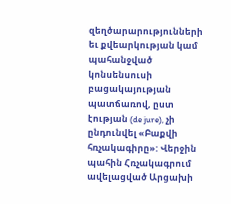զեղծարարությունների եւ քվեարկության կամ պահանջված կոնսենսուսի բացակայության պատճառով, ըստ էության (de jure), չի ընդունվել «Բաքվի հռչակագիրը»: Վերջին պահին Հռչակագրում ավելացված Արցախի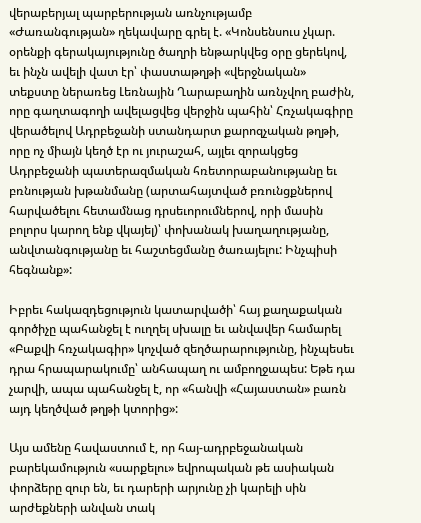վերաբերյալ պարբերության առնչությամբ «Ժառանգության» ղեկավարը գրել է. «Կոնսենսուս չկար. օրենքի գերակայությունը ծաղրի ենթարկվեց օրը ցերեկով, եւ ինչն ավելի վատ էր՝ փաստաթղթի «վերջնական» տեքստը ներառեց Լեռնային Ղարաբաղին առնչվող բաժին, որը գաղտագողի ավելացվեց վերջին պահին՝ Հռչակագիրը վերածելով Ադրբեջանի ստանդարտ քարոզչական թղթի, որը ոչ միայն կեղծ էր ու յուրաշահ, այլեւ զորակցեց Ադրբեջանի պատերազմական հռետորաբանությանը եւ բռնության խթանմանը (արտահայտված բռունցքներով հարվածելու հետամնաց դրսեւորումներով, որի մասին բոլորս կարող ենք վկայել)՝ փոխանակ խաղաղությանը, անվտանգությանը եւ հաշտեցմանը ծառայելու: Ինչպիսի հեգնանք»:

Իբրեւ հակազդեցություն կատարվածի՝ հայ քաղաքական գործիչը պահանջել է ուղղել սխալը եւ անվավեր համարել «Բաքվի հռչակագիր» կոչված զեղծարարությունը, ինչպեսեւ դրա հրապարակումը՝ անհապաղ ու ամբողջապես: Եթե դա չարվի, ապա պահանջել է, որ «հանվի «Հայաստան» բառն այդ կեղծված թղթի կտորից»:

Այս ամենը հավաստում է, որ հայ-ադրբեջանական բարեկամություն «սարքելու» եվրոպական թե ասիական փորձերը զուր են, եւ դարերի արյունը չի կարելի սին արժեքների անվան տակ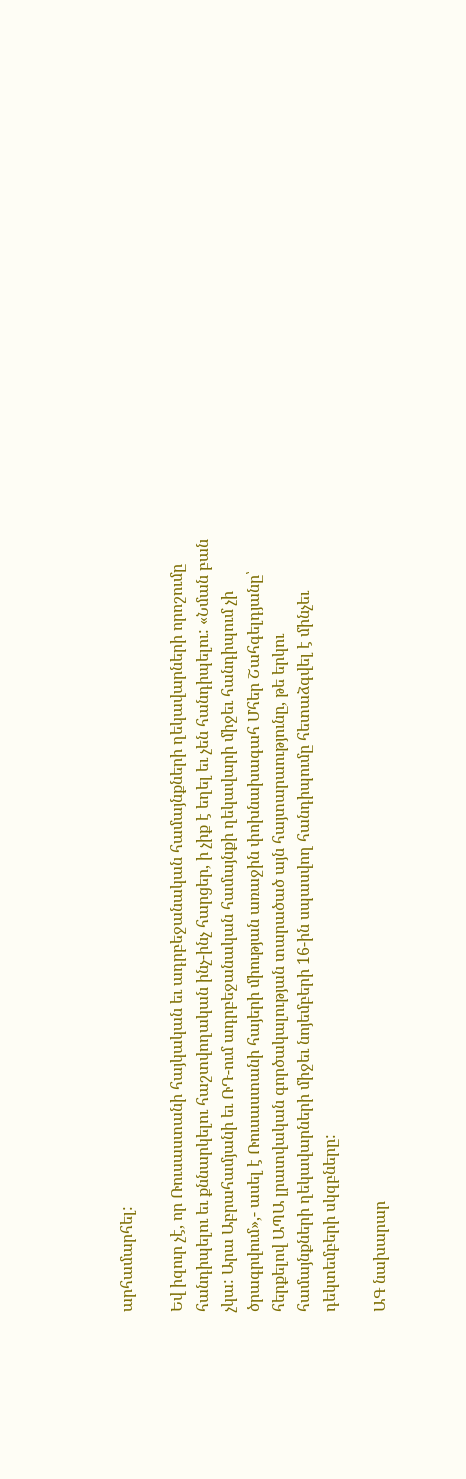արհամարհել:

Եվ իզուր չէ, որ Ռուսաստանի հայկական եւ ադրբեջանական համայնքների ղեկավարների որոշումը հանդիպելու եւ քննարկելու հաշտվողական ինչ-ինչ հարցեր, ի չիք է եղել եւ չեն հանդիպելու: «Նման բան չկա: Արա Աբրահամյանի եւ ՌԴ-ում ադրբեջանական համայնքի ղեկավարի միջեւ հանդիպում չի ծրագրվում»,- ասել է Ռուսաստանի հայերի միության առաջին փոխնախագահ Մհեր Շահգելդյանը՝ հերքելով ԱՊԱ լրատվական գործակալության տարածած այն հայտարաությունը, թե երկու համայնքների ղեկավարների միջեւ նոյեմբերի 16-ին սպասվող հանդիպումը հետաձգվել է մինչեւ դեկտեմբերի սկզբները:

ԱԳ նախարար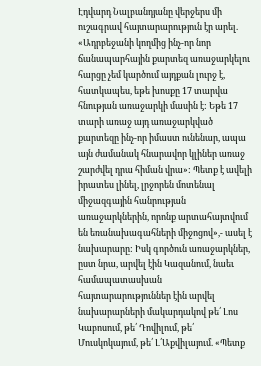Էդվարդ Նալբանդյանը վերջերս մի ուշագրավ հայտարարություն էր արել. «Ադրբեջանի կողմից ինչ-որ նոր ճանապարհային քարտեզ առաջարկելու հարցը չեմ կարծում այդքան լուրջ է, հատկապես, եթե խոսքը 17 տարվա հնության առաջարկի մասին է: Եթե 17 տարի առաջ այդ առաջարկված քարտեզը ինչ-որ իմաստ ունենար, ապա այն ժամանակ հնարավոր կլիներ առաջ շարժվել դրա հիման վրա»: Պետք է ավելի իրատես լինել, լրջորեն մոտենալ միջազգային հանրության առաջարկներին, որոնք արտահայտվում են եռանախագահների միջոցով»,- ասել է նախարարը: Իսկ գործուն առաջարկներ, ըստ նրա, արվել էին Կազանում, նաեւ համապատասխան հայտարարություններ էին արվել նախարարների մակարդակով թե՛ Լոս Կաբոսում, թե՛ Դովիլում, թե՛ Մուսկոկայում, թե՛ Լ՛Աքվիլայում. «Պետք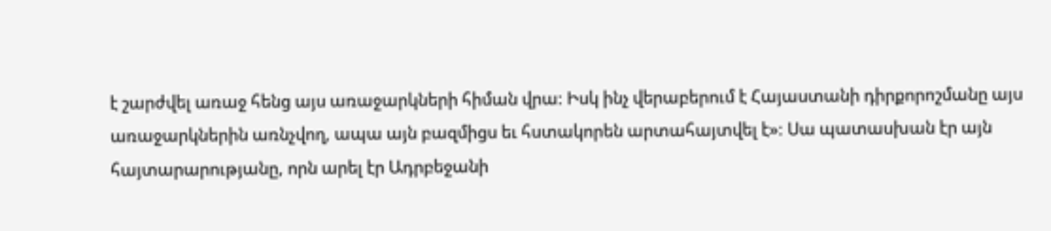է շարժվել առաջ հենց այս առաջարկների հիման վրա: Իսկ ինչ վերաբերում է Հայաստանի դիրքորոշմանը այս առաջարկներին առնչվող, ապա այն բազմիցս եւ հստակորեն արտահայտվել է»: Սա պատասխան էր այն հայտարարությանը, որն արել էր Ադրբեջանի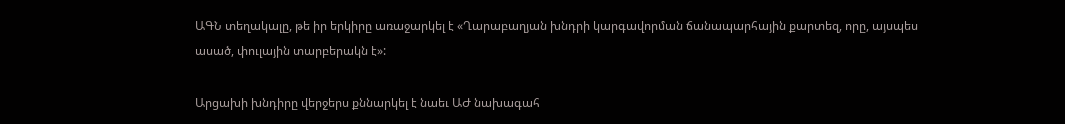ԱԳՆ տեղակալը, թե իր երկիրը առաջարկել է «Ղարաբաղյան խնդրի կարգավորման ճանապարհային քարտեզ, որը, այսպես ասած, փուլային տարբերակն է»:

Արցախի խնդիրը վերջերս քննարկել է նաեւ ԱԺ նախագահ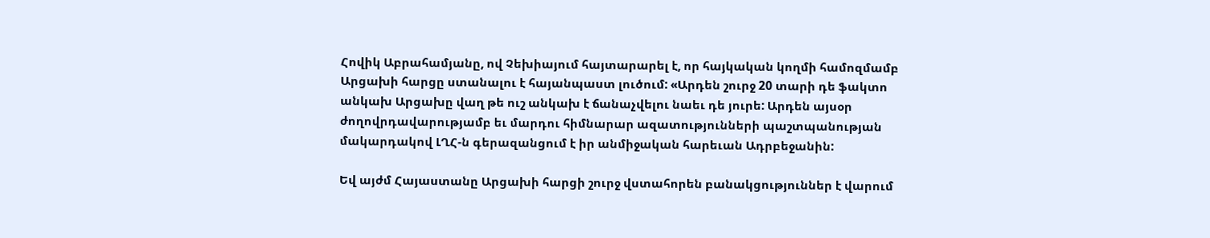Հովիկ Աբրահամյանը, ով Չեխիայում հայտարարել է, որ հայկական կողմի համոզմամբ Արցախի հարցը ստանալու է հայանպաստ լուծում: «Արդեն շուրջ 20 տարի դե ֆակտո անկախ Արցախը վաղ թե ուշ անկախ է ճանաչվելու նաեւ դե յուրե: Արդեն այսօր ժողովրդավարությամբ եւ մարդու հիմնարար ազատությունների պաշտպանության մակարդակով ԼՂՀ-ն գերազանցում է իր անմիջական հարեւան Ադրբեջանին:

Եվ այժմ Հայաստանը Արցախի հարցի շուրջ վստահորեն բանակցություններ է վարում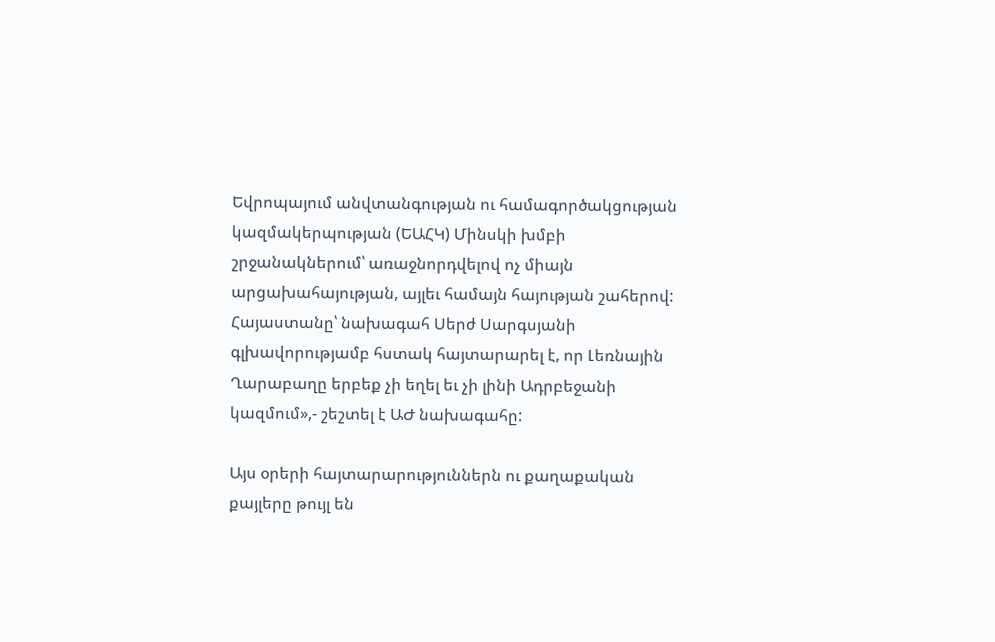Եվրոպայում անվտանգության ու համագործակցության կազմակերպության (ԵԱՀԿ) Մինսկի խմբի շրջանակներում՝ առաջնորդվելով ոչ միայն արցախահայության, այլեւ համայն հայության շահերով: Հայաստանը՝ նախագահ Սերժ Սարգսյանի գլխավորությամբ հստակ հայտարարել է, որ Լեռնային Ղարաբաղը երբեք չի եղել եւ չի լինի Ադրբեջանի կազմում»,- շեշտել է ԱԺ նախագահը:

Այս օրերի հայտարարություններն ու քաղաքական քայլերը թույլ են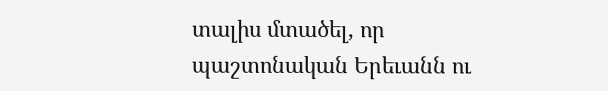տալիս մտածել, որ պաշտոնական Երեւանն ու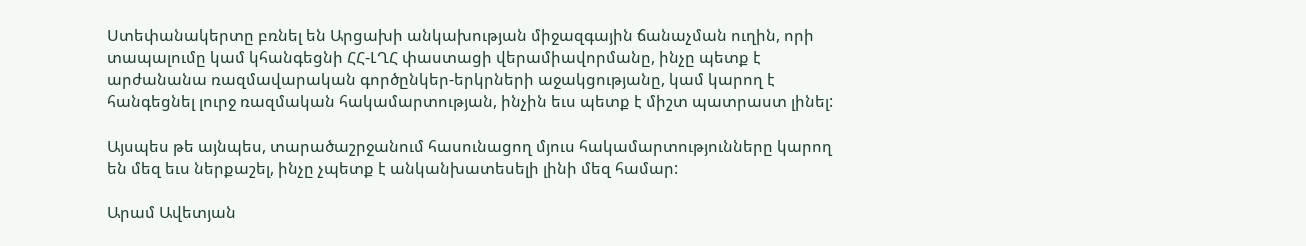Ստեփանակերտը բռնել են Արցախի անկախության միջազգային ճանաչման ուղին, որի տապալումը կամ կհանգեցնի ՀՀ-ԼՂՀ փաստացի վերամիավորմանը, ինչը պետք է արժանանա ռազմավարական գործընկեր-երկրների աջակցությանը, կամ կարող է հանգեցնել լուրջ ռազմական հակամարտության, ինչին եւս պետք է միշտ պատրաստ լինել:

Այսպես թե այնպես, տարածաշրջանում հասունացող մյուս հակամարտությունները կարող են մեզ եւս ներքաշել, ինչը չպետք է անկանխատեսելի լինի մեզ համար:

Արամ Ավետյան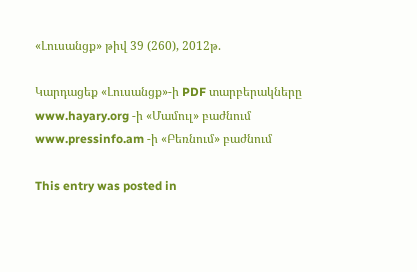«Լուսանցք» թիվ 39 (260), 2012թ.

Կարդացեք «Լուսանցք»-ի PDF տարբերակները www.hayary.org -ի «Մամուլ» բաժնում www.pressinfo.am -ի «Բեռնում» բաժնում

This entry was posted in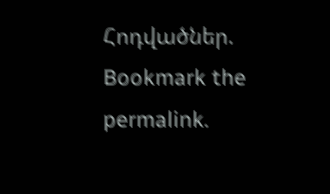Հոդվածներ. Bookmark the permalink.